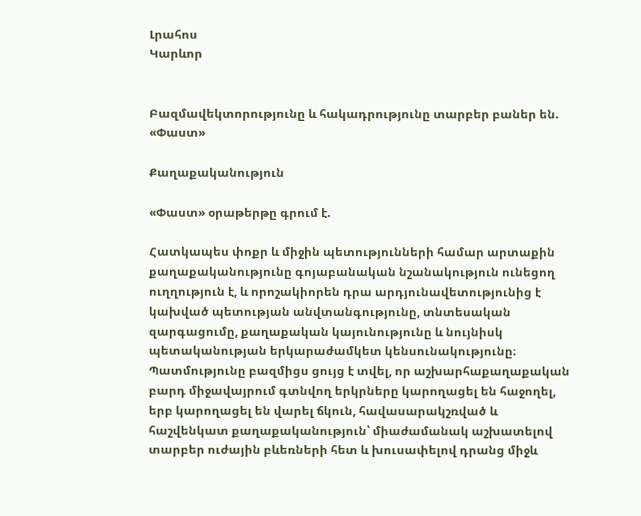Լրահոս
Կարևոր


Բազմավեկտորությունը և հակադրությունը տարբեր բաներ են. «Փաստ»

Քաղաքականություն

«Փաստ» օրաթերթը գրում է.

Հատկապես փոքր և միջին պետությունների համար արտաքին քաղաքականությունը գոյաբանական նշանակություն ունեցող ուղղություն է, և որոշակիորեն դրա արդյունավետությունից է կախված պետության անվտանգությունը, տնտեսական զարգացումը, քաղաքական կայունությունը և նույնիսկ պետականության երկարաժամկետ կենսունակությունը։ Պատմությունը բազմիցս ցույց է տվել, որ աշխարհաքաղաքական բարդ միջավայրում գտնվող երկրները կարողացել են հաջողել, երբ կարողացել են վարել ճկուն, հավասարակշռված և հաշվենկատ քաղաքականություն՝ միաժամանակ աշխատելով տարբեր ուժային բևեռների հետ և խուսափելով դրանց միջև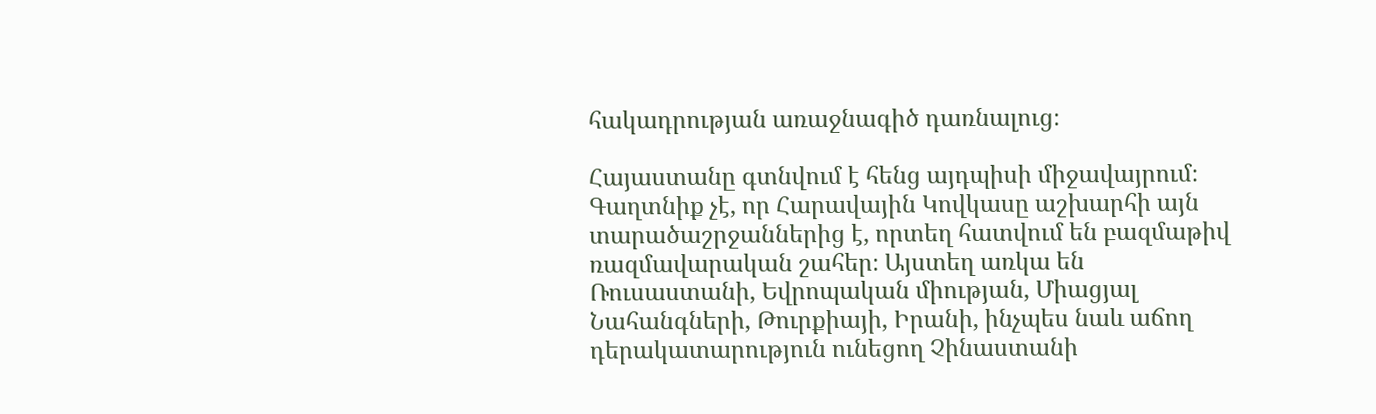հակադրության առաջնագիծ դառնալուց։

Հայաստանը գտնվում է հենց այդպիսի միջավայրում։ Գաղտնիք չէ, որ Հարավային Կովկասը աշխարհի այն տարածաշրջաններից է, որտեղ հատվում են բազմաթիվ ռազմավարական շահեր։ Այստեղ առկա են Ռուսաստանի, Եվրոպական միության, Միացյալ Նահանգների, Թուրքիայի, Իրանի, ինչպես նաև աճող դերակատարություն ունեցող Չինաստանի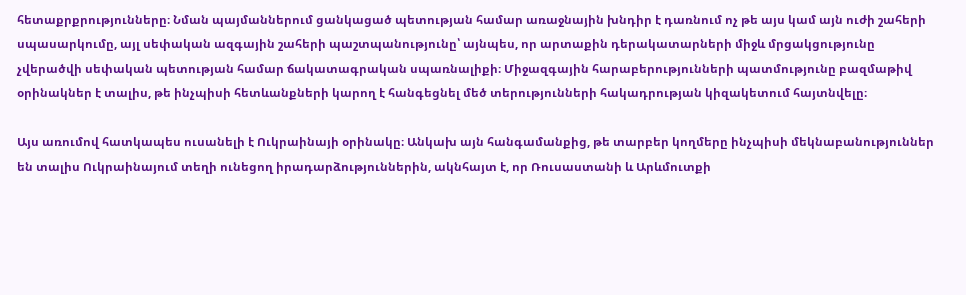հետաքրքրությունները։ Նման պայմաններում ցանկացած պետության համար առաջնային խնդիր է դառնում ոչ թե այս կամ այն ուժի շահերի սպասարկումը, այլ սեփական ազգային շահերի պաշտպանությունը՝ այնպես, որ արտաքին դերակատարների միջև մրցակցությունը չվերածվի սեփական պետության համար ճակատագրական սպառնալիքի։ Միջազգային հարաբերությունների պատմությունը բազմաթիվ օրինակներ է տալիս, թե ինչպիսի հետևանքների կարող է հանգեցնել մեծ տերությունների հակադրության կիզակետում հայտնվելը։

Այս առումով հատկապես ուսանելի է Ուկրաինայի օրինակը։ Անկախ այն հանգամանքից, թե տարբեր կողմերը ինչպիսի մեկնաբանություններ են տալիս Ուկրաինայում տեղի ունեցող իրադարձություններին, ակնհայտ է, որ Ռուսաստանի և Արևմուտքի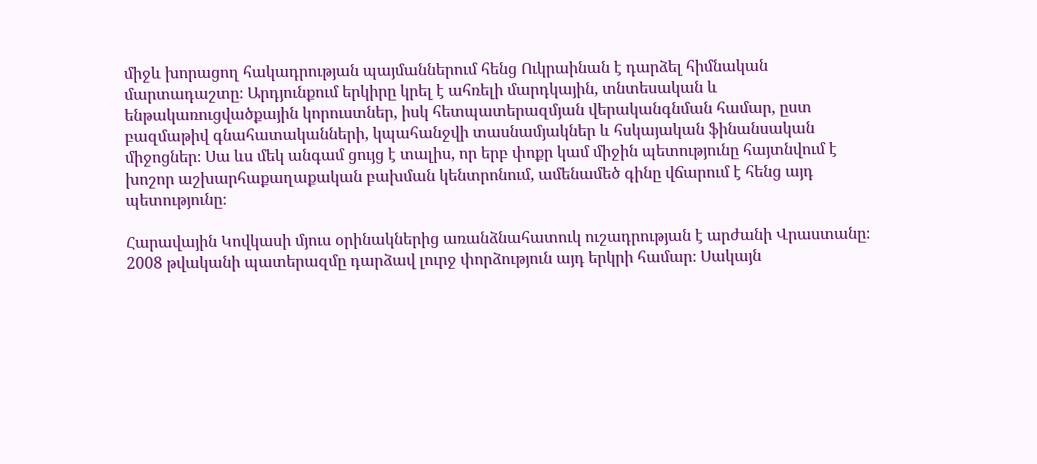միջև խորացող հակադրության պայմաններում հենց Ուկրաինան է դարձել հիմնական մարտադաշտը։ Արդյունքում երկիրը կրել է ահռելի մարդկային, տնտեսական և ենթակառուցվածքային կորուստներ, իսկ հետպատերազմյան վերականգնման համար, ըստ բազմաթիվ գնահատականների, կպահանջվի տասնամյակներ և հսկայական ֆինանսական միջոցներ։ Սա ևս մեկ անգամ ցույց է տալիս, որ երբ փոքր կամ միջին պետությունը հայտնվում է խոշոր աշխարհաքաղաքական բախման կենտրոնում, ամենամեծ գինը վճարում է հենց այդ պետությունը։

Հարավային Կովկասի մյուս օրինակներից առանձնահատուկ ուշադրության է արժանի Վրաստանը։ 2008 թվականի պատերազմը դարձավ լուրջ փորձություն այդ երկրի համար։ Սակայն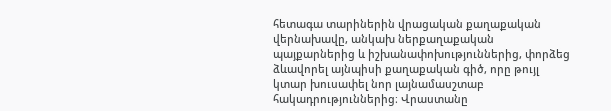հետագա տարիներին վրացական քաղաքական վերնախավը, անկախ ներքաղաքական պայքարներից և իշխանափոխություններից, փորձեց ձևավորել այնպիսի քաղաքական գիծ, որը թույլ կտար խուսափել նոր լայնամասշտաբ հակադրություններից։ Վրաստանը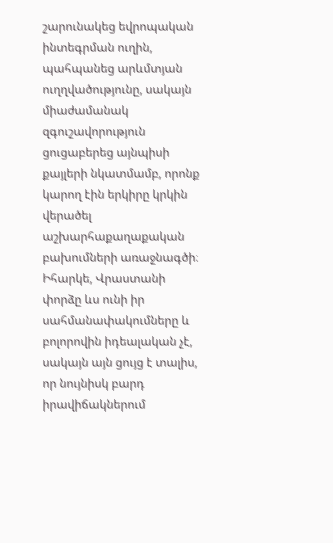շարունակեց եվրոպական ինտեգրման ուղին, պահպանեց արևմտյան ուղղվածությունը, սակայն միաժամանակ զգուշավորություն ցուցաբերեց այնպիսի քայլերի նկատմամբ, որոնք կարող էին երկիրը կրկին վերածել աշխարհաքաղաքական բախումների առաջնագծի։ Իհարկե, Վրաստանի փորձը ևս ունի իր սահմանափակումները և բոլորովին իդեալական չէ, սակայն այն ցույց է տալիս, որ նույնիսկ բարդ իրավիճակներում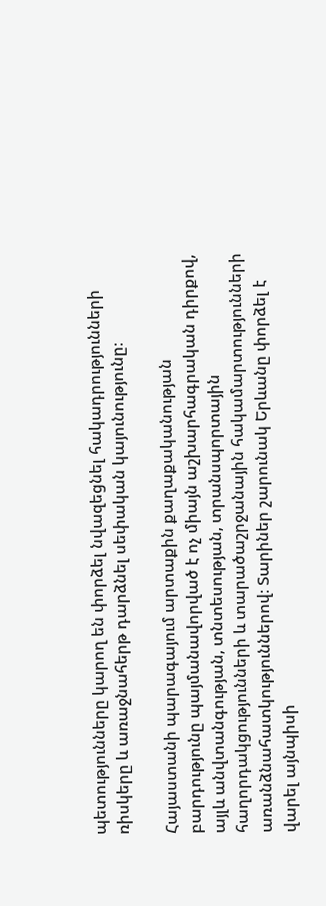պետությունները կարող են փորձել նվազեցնել հակադրությունների ռիսկերը և առաջնահերթ դարձնել սեփական կայունությունը։

Հայաստանի պարագայում արտաքին քաղաքականության բարդությունը պայմանավորված է ոչ միայն աշխարհագրական դիրքով, այլև անվտանգության, տնտեսության, տրանսպորտային հաղորդակցությունների և տարածաշրջանային հակամարտությունների առանձնահատկություններով։ Տարիներ շարունակ Երևանը փորձել է վարել այնպիսի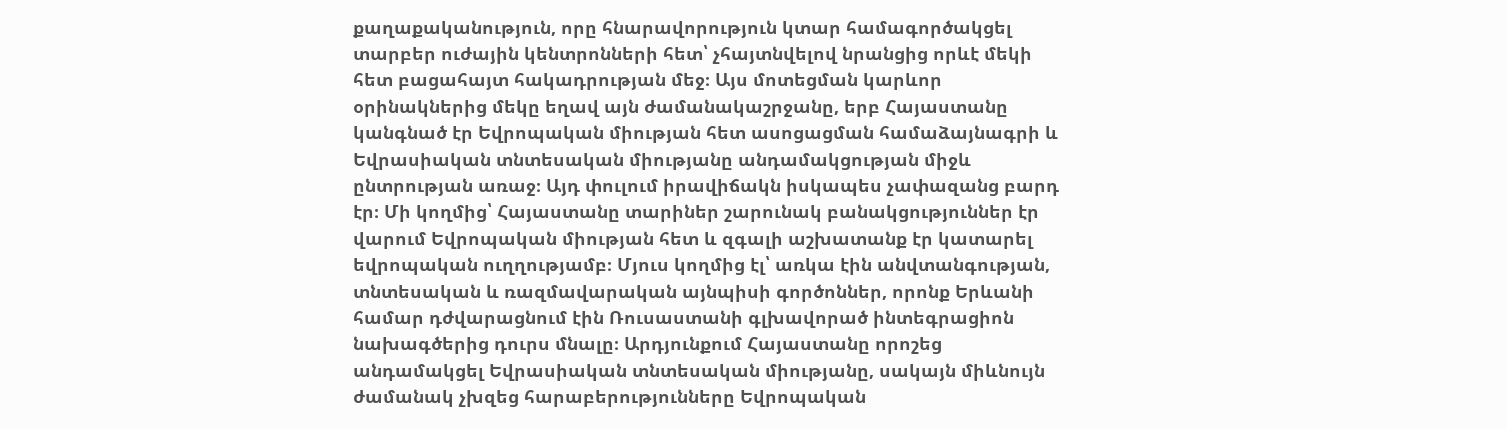քաղաքականություն, որը հնարավորություն կտար համագործակցել տարբեր ուժային կենտրոնների հետ՝ չհայտնվելով նրանցից որևէ մեկի հետ բացահայտ հակադրության մեջ։ Այս մոտեցման կարևոր օրինակներից մեկը եղավ այն ժամանակաշրջանը, երբ Հայաստանը կանգնած էր Եվրոպական միության հետ ասոցացման համաձայնագրի և Եվրասիական տնտեսական միությանը անդամակցության միջև ընտրության առաջ։ Այդ փուլում իրավիճակն իսկապես չափազանց բարդ էր։ Մի կողմից՝ Հայաստանը տարիներ շարունակ բանակցություններ էր վարում Եվրոպական միության հետ և զգալի աշխատանք էր կատարել եվրոպական ուղղությամբ։ Մյուս կողմից էլ՝ առկա էին անվտանգության, տնտեսական և ռազմավարական այնպիսի գործոններ, որոնք Երևանի համար դժվարացնում էին Ռուսաստանի գլխավորած ինտեգրացիոն նախագծերից դուրս մնալը։ Արդյունքում Հայաստանը որոշեց անդամակցել Եվրասիական տնտեսական միությանը, սակայն միևնույն ժամանակ չխզեց հարաբերությունները Եվրոպական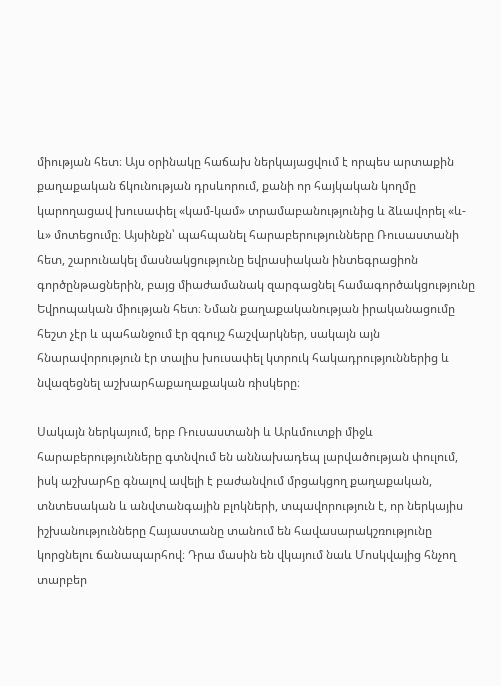միության հետ։ Այս օրինակը հաճախ ներկայացվում է որպես արտաքին քաղաքական ճկունության դրսևորում, քանի որ հայկական կողմը կարողացավ խուսափել «կամ-կամ» տրամաբանությունից և ձևավորել «և-և» մոտեցումը։ Այսինքն՝ պահպանել հարաբերությունները Ռուսաստանի հետ, շարունակել մասնակցությունը եվրասիական ինտեգրացիոն գործընթացներին, բայց միաժամանակ զարգացնել համագործակցությունը Եվրոպական միության հետ։ Նման քաղաքականության իրականացումը հեշտ չէր և պահանջում էր զգույշ հաշվարկներ, սակայն այն հնարավորություն էր տալիս խուսափել կտրուկ հակադրություններից և նվազեցնել աշխարհաքաղաքական ռիսկերը։

Սակայն ներկայում, երբ Ռուսաստանի և Արևմուտքի միջև հարաբերությունները գտնվում են աննախադեպ լարվածության փուլում, իսկ աշխարհը գնալով ավելի է բաժանվում մրցակցող քաղաքական, տնտեսական և անվտանգային բլոկների, տպավորություն է, որ ներկայիս իշխանությունները Հայաստանը տանում են հավասարակշռությունը կորցնելու ճանապարհով։ Դրա մասին են վկայում նաև Մոսկվայից հնչող տարբեր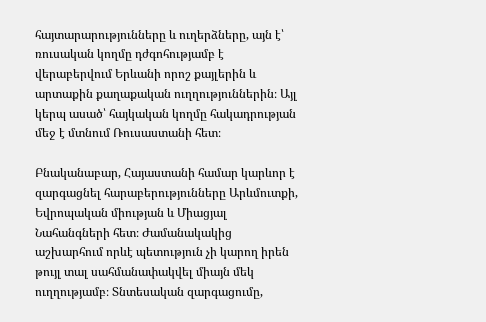հայտարարությունները և ուղերձները, այն է՝ ռուսական կողմը դժգոհությամբ է վերաբերվում Երևանի որոշ քայլերին և արտաքին քաղաքական ուղղություններին։ Այլ կերպ ասած՝ հայկական կողմը հակադրության մեջ է մտնում Ռուսաստանի հետ։

Բնականաբար, Հայաստանի համար կարևոր է զարգացնել հարաբերությունները Արևմուտքի, Եվրոպական միության և Միացյալ Նահանգների հետ։ Ժամանակակից աշխարհում որևէ պետություն չի կարող իրեն թույլ տալ սահմանափակվել միայն մեկ ուղղությամբ։ Տնտեսական զարգացումը,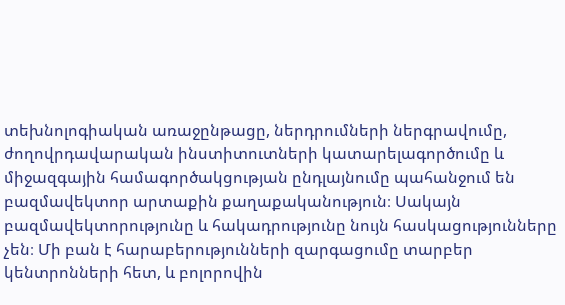տեխնոլոգիական առաջընթացը, ներդրումների ներգրավումը, ժողովրդավարական ինստիտուտների կատարելագործումը և միջազգային համագործակցության ընդլայնումը պահանջում են բազմավեկտոր արտաքին քաղաքականություն։ Սակայն բազմավեկտորությունը և հակադրությունը նույն հասկացությունները չեն։ Մի բան է հարաբերությունների զարգացումը տարբեր կենտրոնների հետ, և բոլորովին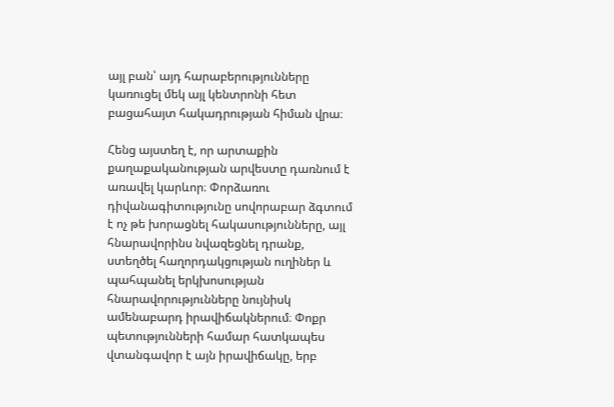այլ բան՝ այդ հարաբերությունները կառուցել մեկ այլ կենտրոնի հետ բացահայտ հակադրության հիման վրա։

Հենց այստեղ է, որ արտաքին քաղաքականության արվեստը դառնում է առավել կարևոր։ Փորձառու դիվանագիտությունը սովորաբար ձգտում է ոչ թե խորացնել հակասությունները, այլ հնարավորինս նվազեցնել դրանք, ստեղծել հաղորդակցության ուղիներ և պահպանել երկխոսության հնարավորությունները նույնիսկ ամենաբարդ իրավիճակներում։ Փոքր պետությունների համար հատկապես վտանգավոր է այն իրավիճակը, երբ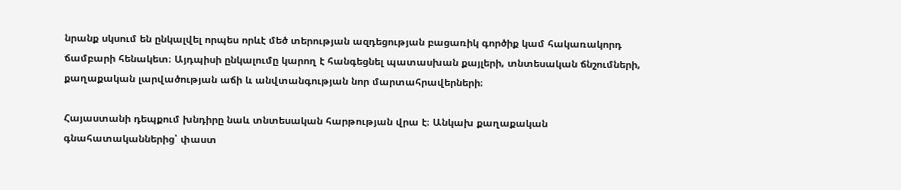նրանք սկսում են ընկալվել որպես որևէ մեծ տերության ազդեցության բացառիկ գործիք կամ հակառակորդ ճամբարի հենակետ։ Այդպիսի ընկալումը կարող է հանգեցնել պատասխան քայլերի, տնտեսական ճնշումների, քաղաքական լարվածության աճի և անվտանգության նոր մարտահրավերների։

Հայաստանի դեպքում խնդիրը նաև տնտեսական հարթության վրա է։ Անկախ քաղաքական գնահատականներից՝ փաստ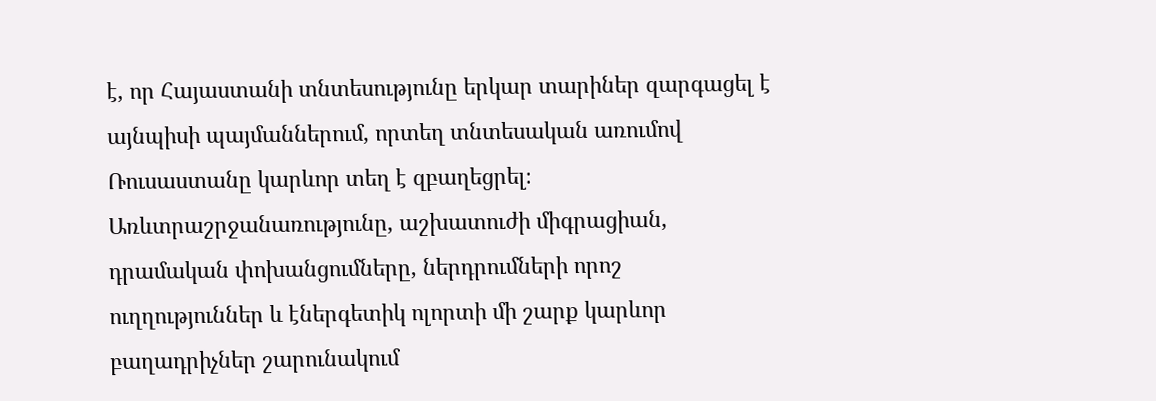է, որ Հայաստանի տնտեսությունը երկար տարիներ զարգացել է այնպիսի պայմաններում, որտեղ տնտեսական առումով Ռուսաստանը կարևոր տեղ է զբաղեցրել։ Առևտրաշրջանառությունը, աշխատուժի միգրացիան, դրամական փոխանցումները, ներդրումների որոշ ուղղություններ և էներգետիկ ոլորտի մի շարք կարևոր բաղադրիչներ շարունակում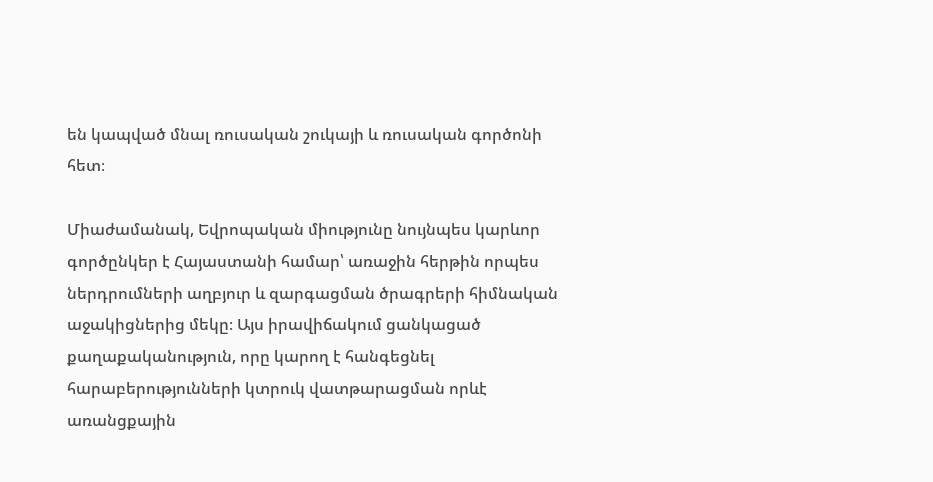են կապված մնալ ռուսական շուկայի և ռուսական գործոնի հետ։

Միաժամանակ, Եվրոպական միությունը նույնպես կարևոր գործընկեր է Հայաստանի համար՝ առաջին հերթին որպես ներդրումների աղբյուր և զարգացման ծրագրերի հիմնական աջակիցներից մեկը։ Այս իրավիճակում ցանկացած քաղաքականություն, որը կարող է հանգեցնել հարաբերությունների կտրուկ վատթարացման որևէ առանցքային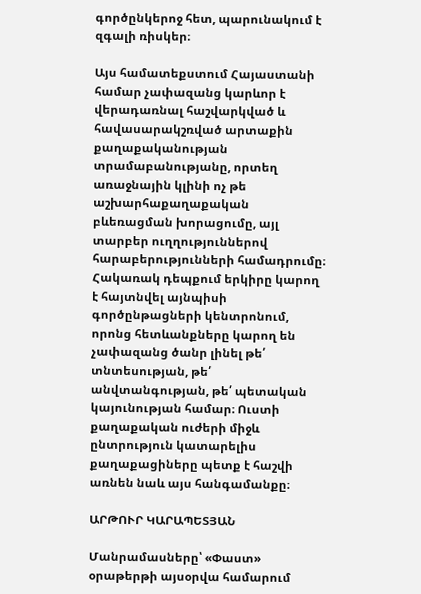գործընկերոջ հետ, պարունակում է զգալի ռիսկեր։

Այս համատեքստում Հայաստանի համար չափազանց կարևոր է վերադառնալ հաշվարկված և հավասարակշռված արտաքին քաղաքականության տրամաբանությանը, որտեղ առաջնային կլինի ոչ թե աշխարհաքաղաքական բևեռացման խորացումը, այլ տարբեր ուղղություններով հարաբերությունների համադրումը։ Հակառակ դեպքում երկիրը կարող է հայտնվել այնպիսի գործընթացների կենտրոնում, որոնց հետևանքները կարող են չափազանց ծանր լինել թե՛ տնտեսության, թե՛ անվտանգության, թե՛ պետական կայունության համար։ Ուստի քաղաքական ուժերի միջև ընտրություն կատարելիս քաղաքացիները պետք է հաշվի առնեն նաև այս հանգամանքը։

ԱՐԹՈՒՐ ԿԱՐԱՊԵՏՅԱՆ

Մանրամասները՝ «Փաստ» օրաթերթի այսօրվա համարում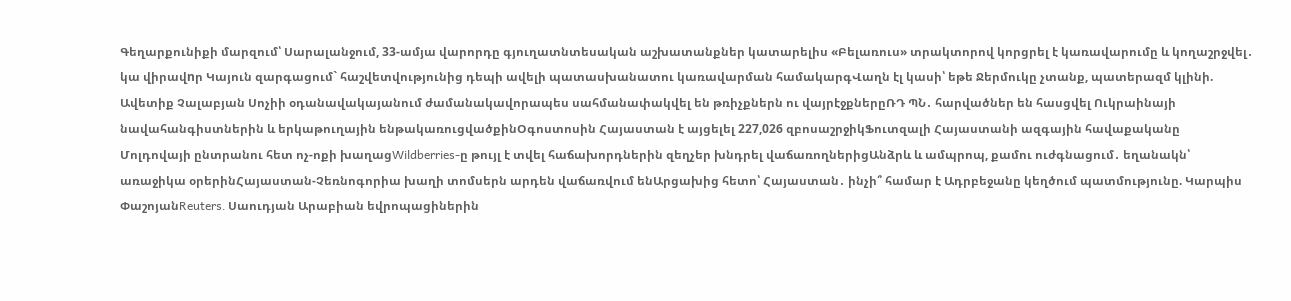Գեղարքունիքի մարզում՝ Սարալանջում, 33-ամյա վարորդը գյուղատնտեսական աշխատանքներ կատարելիս «Բելառուս» տրակտորով կորցրել է կառավարումը և կողաշրջվել․ կա վիրավnր Կայուն զարգացում` հաշվետվությունից դեպի ավելի պատասխանատու կառավարման համակարգՎաղն էլ կասի՝ եթե Ջերմուկը չտանք, պատերազմ կլինի. Ավետիք Չալաբյան Սոչիի օդանավակայանում ժամանակավորապես սահմանափակվել են թռիչքներն ու վայրէջքներըՌԴ ՊՆ․ հարվածներ են հասցվել Ուկրաինայի նավահանգիստներին և երկաթուղային ենթակառուցվածքինՕգոստոսին Հայաստան է այցելել 227,026 զբոսաշրջիկՖուտզալի Հայաստանի ազգային հավաքականը Մոլդովայի ընտրանու հետ ոչ-ոքի խաղացWildberries-ը թույլ է տվել հաճախորդներին զեղչեր խնդրել վաճառողներիցԱնձրև և ամպրոպ, քամու ուժգնացում․ եղանակն՝ առաջիկա օրերինՀայաստան-Չեռնոգորիա խաղի տոմսերն արդեն վաճառվում ենԱրցախից հետո՝ Հայաստան․ ինչի՞ համար է Ադրբեջանը կեղծում պատմությունը. Կարպիս ՓաշոյանReuters․ Սաուդյան Արաբիան եվրոպացիներին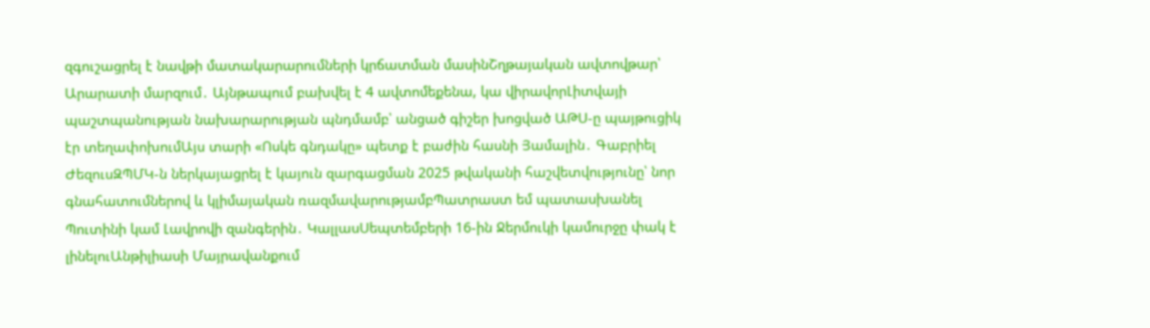զգուշացրել է նավթի մատակարարումների կրճատման մասինՇղթայական ավտովթար՝ Արարատի մարզում․ Այնթապում բախվել է 4 ավտոմեքենա, կա վիրավորԼիտվայի պաշտպանության նախարարության պնդմամբ՝ անցած գիշեր խոցված ԱԹՍ-ը պայթուցիկ էր տեղափոխումԱյս տարի «Ոսկե գնդակը» պետք է բաժին հասնի Յամալին․ Գաբրիել ԺեզուսԶՊՄԿ-ն ներկայացրել է կայուն զարգացման 2025 թվականի հաշվետվությունը՝ նոր գնահատումներով և կլիմայական ռազմավարությամբՊատրաստ եմ պատասխանել Պուտինի կամ Լավրովի զանգերին․ ԿալլասՍեպտեմբերի 16-ին Ջերմուկի կամուրջը փակ է լինելուԱնթիլիասի Մայրավանքում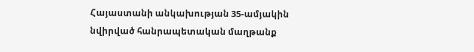Հայաստանի անկախության 35-ամյակին նվիրված հանրապետական մաղթանք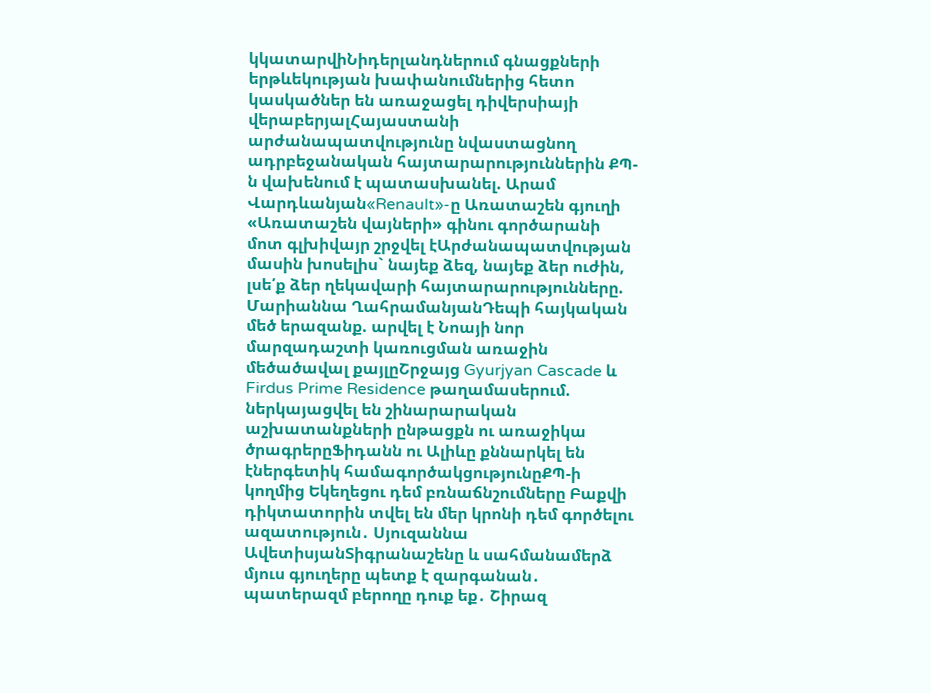կկատարվիՆիդերլանդներում գնացքների երթևեկության խափանումներից հետո կասկածներ են առաջացել դիվերսիայի վերաբերյալՀայաստանի արժանապատվությունը նվաստացնող ադրբեջանական հայտարարություններին ՔՊ-ն վախենում է պատասխանել. Արամ Վարդևանյան«Renault»-ը Առատաշեն գյուղի «Առատաշեն վայների» գինու գործարանի մոտ գլխիվայր շրջվել էԱրժանապատվության մասին խոսելիս` նայեք ձեզ, նայեք ձեր ուժին, լսե՛ք ձեր ղեկավարի հայտարարությունները. Մարիաննա ՂահրամանյանԴեպի հայկական մեծ երազանք. արվել է Նոայի նոր մարզադաշտի կառուցման առաջին մեծածավալ քայլըՇրջայց Gyurjyan Cascade և Firdus Prime Residence թաղամասերում. ներկայացվել են շինարարական աշխատանքների ընթացքն ու առաջիկա ծրագրերըՖիդանն ու Ալիևը քննարկել են էներգետիկ համագործակցությունըՔՊ-ի կողմից Եկեղեցու դեմ բռնաճնշումները Բաքվի դիկտատորին տվել են մեր կրոնի դեմ գործելու ազատություն․ Սյուզաննա ԱվետիսյանՏիգրանաշենը և սահմանամերձ մյուս գյուղերը պետք է զարգանան․ պատերազմ բերողը դուք եք․ Շիրազ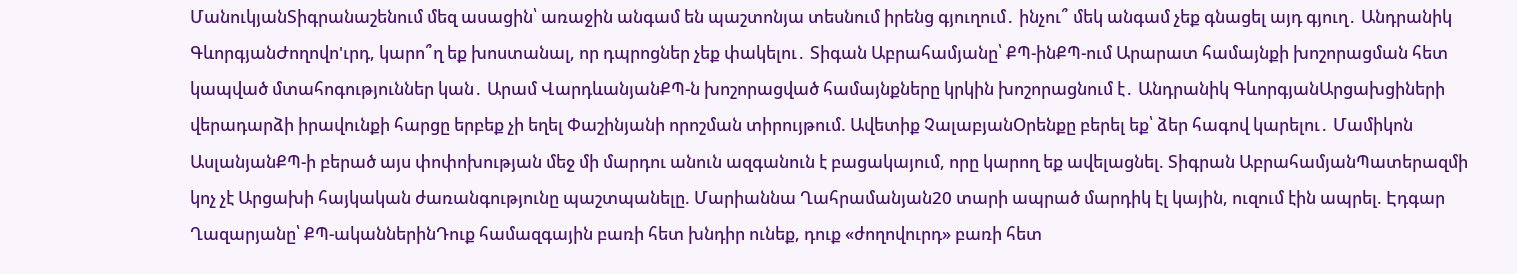ՄանուկյանՏիգրանաշենում մեզ ասացին՝ առաջին անգամ են պաշտոնյա տեսնում իրենց գյուղում․ ինչու՞ մեկ անգամ չեք գնացել այդ գյուղ․ Անդրանիկ ԳևորգյանԺողովո'ւրդ, կարո՞ղ եք խոստանալ, որ դպրոցներ չեք փակելու․ Տիգան Աբրահամյանը՝ ՔՊ-ինՔՊ-ում Արարատ համայնքի խոշորացման հետ կապված մտահոգություններ կան․ Արամ ՎարդևանյանՔՊ-ն խոշորացված համայնքները կրկին խոշորացնում է․ Անդրանիկ ԳևորգյանԱրցախցիների վերադարձի իրավունքի հարցը երբեք չի եղել Փաշինյանի որոշման տիրույթում. Ավետիք ՉալաբյանՕրենքը բերել եք՝ ձեր հագով կարելու․ Մամիկոն ԱսլանյանՔՊ-ի բերած այս փոփոխության մեջ մի մարդու անուն ազգանուն է բացակայում, որը կարող եք ավելացնել. Տիգրան ԱբրահամյանՊատերազմի կոչ չէ Արցախի հայկական ժառանգությունը պաշտպանելը. Մարիաննա Ղահրամանյան20 տարի ապրած մարդիկ էլ կային, ուզում էին ապրել. Էդգար Ղազարյանը՝ ՔՊ-ականներինԴուք համազգային բառի հետ խնդիր ունեք, դուք «ժողովուրդ» բառի հետ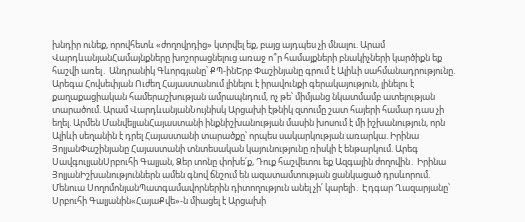խնդիր ունեք, որովհետև «ժողովրդից» կտրվել եք, բայց այդպես չի մնալու. Արամ ՎարդևանյանՀամայնքները խոշորացնելուց առաջ ո՞ր համայքների բնակիչների կարծիքն եք հաշվի առել․ Անդրանիկ Գևորգյանը՝ ՔՊ-ինԵրբ Փաշինյանը գրում է Ալիևի սահմանադրությունը. Արեգա Հովսեփյան Ուժեղ Հայաստանում լինելու է իրավունքի գերակայություն, լինելու է քաղաքացիական համերաշխության ամրապնդում, ոչ թե՝ միմյանց նկատմամբ ատելության տարածում. Արամ ՎարդևանյանՆույնիսկ Արցախի էթնիկ զտումը շատ հայերի համար դաս չի եղել. Արմեն ՄանվելյանՀայաստանի ինքնիշխանության մասին խոսում է մի իշխանություն, որն Ալիևի սեղանին է դրել Հայաստանի տարածքը՝ որպես սակարկության առարկա. Իրինա ՅոլյանՓաշինյանը Հայաստանի տնտեսական կայունությունը ռիսկի է ենթարկում. Արեգ ՍավգուլյանՍրբուհի Գալյան, Ձեր տոնը փոխե՛ք, Դուք հաշվետու եք Ազգային ժողովին․ Իրինա ՅոլյանԻշխանություններն ամեն գնով ճնշում են ազատամտության ցանկացած դրսևորում. Մենուա ՍողոմոնյանՊատգամավորներին դիտողություն անել չի՛ կարելի․ Էդգար Ղազարյանը՝ Սրբուհի Գալյանին«ՀայաՔվե»-ն միացել է Արցախի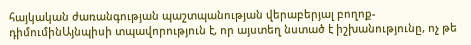հայկական ժառանգության պաշտպանության վերաբերյալ բողոք-դիմումինԱյնպիսի տպավորություն է, որ այստեղ նստած է իշխանությունը, ոչ թե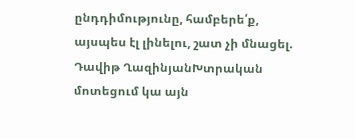ընդդիմությունը, համբերե՛ք, այսպես էլ լինելու, շատ չի մնացել. Դավիթ ՂազինյանԽտրական մոտեցում կա այն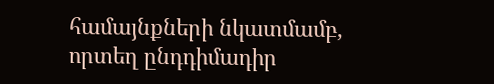համայնքների նկատմամբ, որտեղ ընդդիմադիր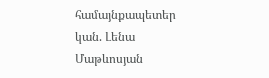համայնքապետեր կան. Լենա Մաթևոսյան